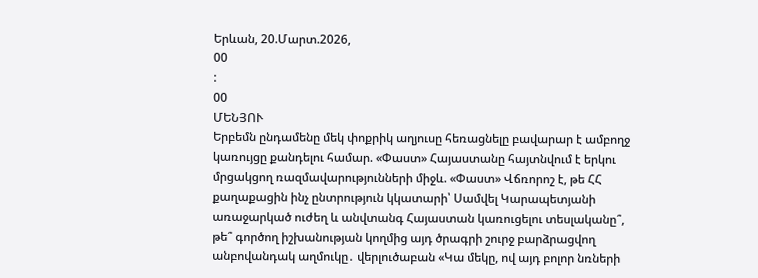Երևան, 20.Մարտ.2026,
00
:
00
ՄԵՆՅՈՒ
Երբեմն ընդամենը մեկ փոքրիկ աղյուսը հեռացնելը բավարար է ամբողջ կառույցը քանդելու համար. «Փաստ» Հայաստանը հայտնվում է երկու մրցակցող ռազմավարությունների միջև. «Փաստ» Վճռորոշ է, թե ՀՀ քաղաքացին ինչ ընտրություն կկատարի՝ Սամվել Կարապետյանի առաջարկած ուժեղ և անվտանգ Հայաստան կառուցելու տեսլականը՞, թե՞ գործող իշխանության կողմից այդ ծրագրի շուրջ բարձրացվող անբովանդակ աղմուկը․ վերլուծաբան «Կա մեկը, ով այդ բոլոր նռների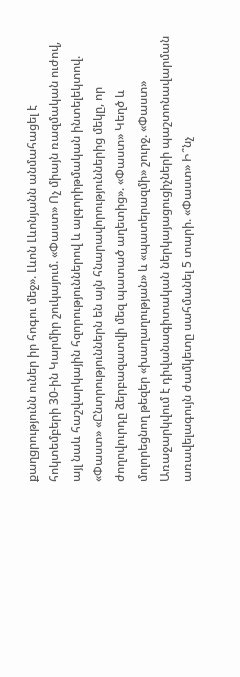քաղցրությունն ուներ իր հոգու մեջ». Լևոն Լևոնյանն անմահացել է հոկտեմբերի 30-ին Կարմիր շուկայում. «Փաստ» Ոչ միայն ռազմական ուժով, այլ նաև հաշվարկային հզորություններով և ալգորիթմական ինտելեկտով. «Փաստ» «Ընտրություններն են այն հնարավորություններից մեկը, որ ժողովուրդը ձերբազատվի մեզ պատած աղետից». «Փաստ» Կեղծ և մոլորեցնող թեզեր «խաղաղության» և «պատերազմի» շուրջ. «Փաստ» Առաջարկվում է դիվանագիտական ներկայացուցիչների պաշտոնավարման առավելագույն ժամկետը սահմանել 5 տարի. «Փաստ» Ի՞նչ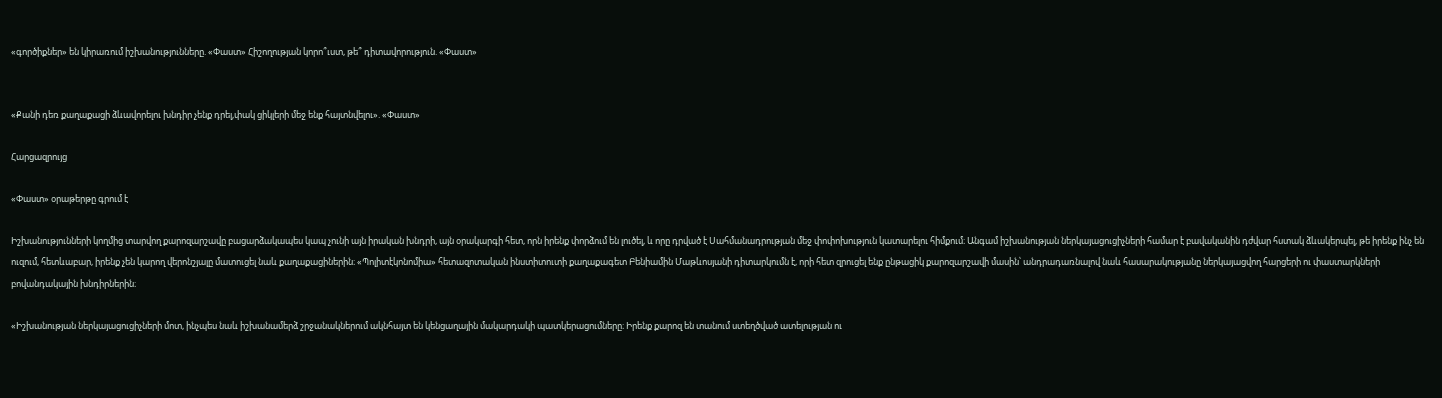«գործիքներ» են կիրառում իշխանությունները. «Փաստ» Հիշողության կորո՞ւստ, թե՞ դիտավորություն. «Փաստ»


«Քանի դեռ քաղաքացի ձևավորելու խնդիր չենք դրել,փակ ցիկլերի մեջ ենք հայտնվելու». «Փաստ»

Հարցազրույց

«Փաստ» օրաթերթը գրում է

Իշխանությունների կողմից տարվող քարոզարշավը բացարձակապես կապ չունի այն իրական խնդրի, այն օրակարգի հետ, որն իրենք փորձում են լուծել, և որը դրված է Սահմանադրության մեջ փոփոխություն կատարելու հիմքում։ Անգամ իշխանության ներկայացուցիչների համար է բավականին դժվար հստակ ձևակերպել, թե իրենք ինչ են ուզում, հետևաբար, իրենք չեն կարող վերոնշյալը մատուցել նաև քաղաքացիներին։ «Պոլիտէկոնոմիա» հետազոտական ինստիտուտի քաղաքագետ Բենիամին Մաթևոսյանի դիտարկումն է, որի հետ զրուցել ենք ընթացիկ քարոզարշավի մասին՝ անդրադառնալով նաև հասարակությանը ներկայացվող հարցերի ու փաստարկների բովանդակային խնդիրներին։

«Իշխանության ներկայացուցիչների մոտ, ինչպես նաև իշխանամերձ շրջանակներում ակնհայտ են կենցաղային մակարդակի պատկերացումները։ Իրենք քարոզ են տանում ստեղծված ատելության ու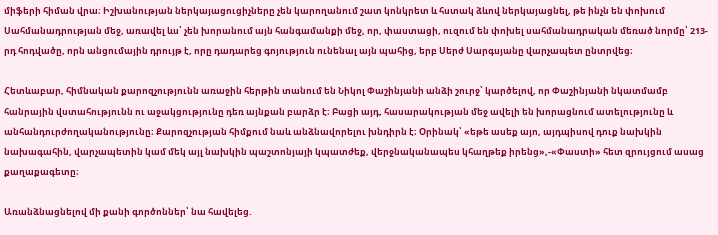միֆերի հիման վրա։ Իշխանության ներկայացուցիչները չեն կարողանում շատ կոնկրետ և հստակ ձևով ներկայացնել, թե ինչն են փոխում Սահմանադրության մեջ, առավել ևս՝ չեն խորանում այն հանգամանքի մեջ, որ, փաստացի, ուզում են փոխել սահմանադրական մեռած նորմը՝ 213-րդ հոդվածը, որն անցումային դրույթ է, որը դադարեց գոյություն ունենալ այն պահից, երբ Սերժ Սարգսյանը վարչապետ ընտրվեց։

Հետևաբար, հիմնական քարոզչությունն առաջին հերթին տանում են Նիկոլ Փաշինյանի անձի շուրջ՝ կարծելով, որ Փաշինյանի նկատմամբ հանրային վստահությունն ու աջակցությունը դեռ այնքան բարձր է։ Բացի այդ, հասարակության մեջ ավելի են խորացնում ատելությունը և անհանդուրժողականությունը։ Քարոզչության հիմքում նաև անձնավորելու խնդիրն է։ Օրինակ՝ «եթե ասեք այո, այդպիսով դուք նախկին նախագահին, վարչապետին կամ մեկ այլ նախկին պաշտոնյայի կպատժեք, վերջնականապես կհաղթեք իրենց»,-«Փաստի» հետ զրույցում ասաց քաղաքագետը։

Առանձնացնելով մի քանի գործոններ՝ նա հավելեց.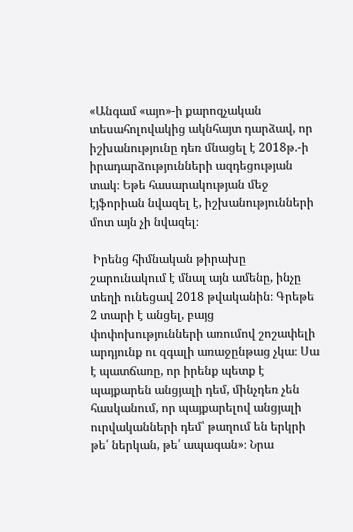«Անգամ «այո»-ի քարոզչական տեսահոլովակից ակնհայտ դարձավ, որ իշխանությունը դեռ մնացել է 2018թ.-ի իրադարձությունների ազդեցության տակ։ Եթե հասարակության մեջ էյֆորիան նվազել է, իշխանությունների մոտ այն չի նվազել։

 Իրենց հիմնական թիրախը շարունակում է մնալ այն ամենը, ինչը տեղի ունեցավ 2018 թվականին։ Գրեթե 2 տարի է անցել, բայց փոփոխությունների առումով շոշափելի արդյունք ու զգալի առաջընթաց չկա։ Սա է պատճառը, որ իրենք պետք է պայքարեն անցյալի դեմ, մինչդեռ չեն հասկանում, որ պայքարելով անցյալի ուրվականների դեմ՝ թաղում են երկրի թե՛ ներկան, թե՛ ապագան»։ Նրա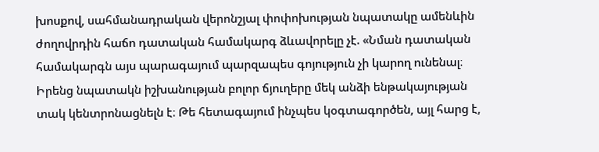խոսքով, սահմանադրական վերոնշյալ փոփոխության նպատակը ամենևին ժողովրդին հաճո դատական համակարգ ձևավորելը չէ. «Նման դատական համակարգն այս պարագայում պարզապես գոյություն չի կարող ունենալ։ Իրենց նպատակն իշխանության բոլոր ճյուղերը մեկ անձի ենթակայության տակ կենտրոնացնելն է։ Թե հետագայում ինչպես կօգտագործեն, այլ հարց է,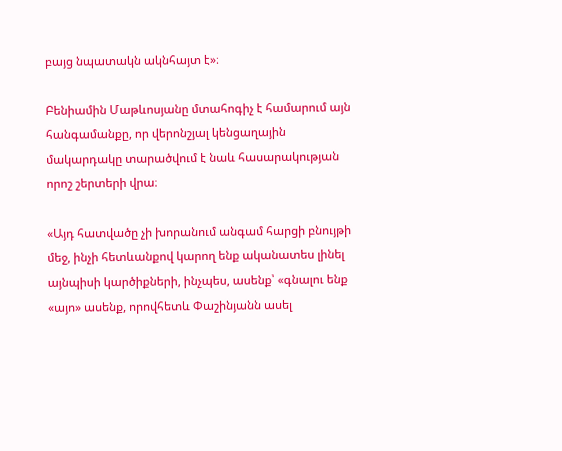բայց նպատակն ակնհայտ է»։

Բենիամին Մաթևոսյանը մտահոգիչ է համարում այն հանգամանքը, որ վերոնշյալ կենցաղային մակարդակը տարածվում է նաև հասարակության որոշ շերտերի վրա։

«Այդ հատվածը չի խորանում անգամ հարցի բնույթի մեջ, ինչի հետևանքով կարող ենք ականատես լինել այնպիսի կարծիքների, ինչպես, ասենք՝ «գնալու ենք «այո» ասենք, որովհետև Փաշինյանն ասել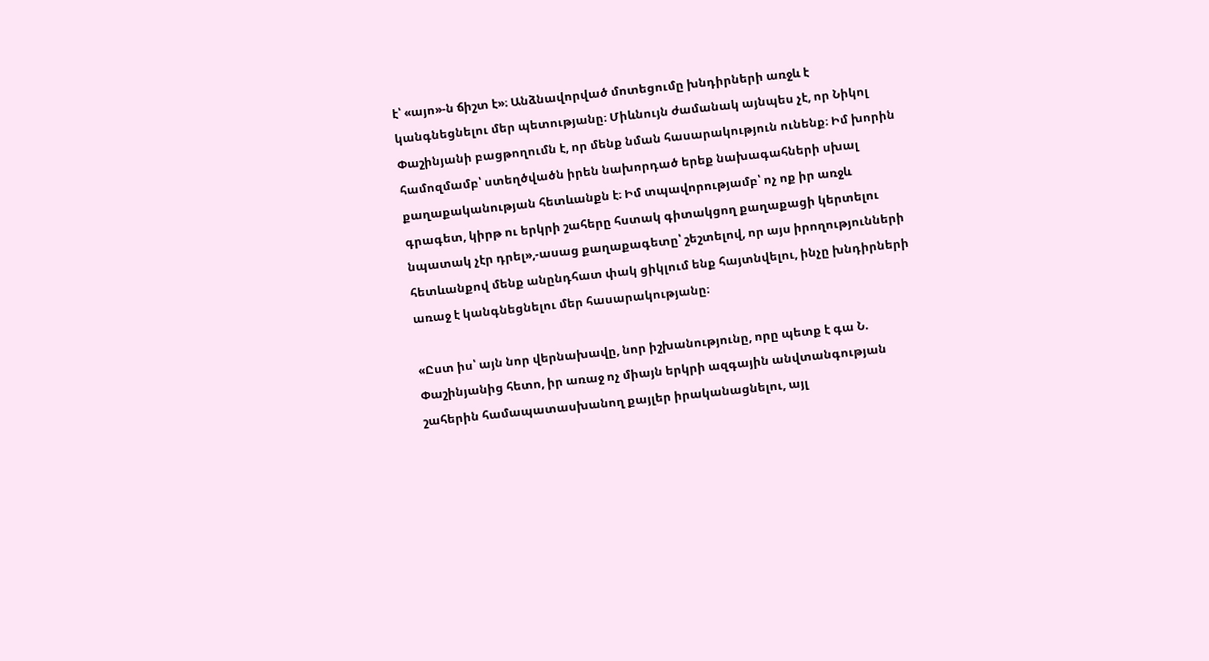է՝ «այո»-ն ճիշտ է»։ Անձնավորված մոտեցումը խնդիրների առջև է կանգնեցնելու մեր պետությանը։ Միևնույն ժամանակ այնպես չէ, որ Նիկոլ Փաշինյանի բացթողումն է, որ մենք նման հասարակություն ունենք։ Իմ խորին համոզմամբ՝ ստեղծվածն իրեն նախորդած երեք նախագահների սխալ քաղաքականության հետևանքն է։ Իմ տպավորությամբ՝ ոչ ոք իր առջև գրագետ, կիրթ ու երկրի շահերը հստակ գիտակցող քաղաքացի կերտելու նպատակ չէր դրել»,-ասաց քաղաքագետը՝ շեշտելով, որ այս իրողությունների հետևանքով մենք անընդհատ փակ ցիկլում ենք հայտնվելու, ինչը խնդիրների առաջ է կանգնեցնելու մեր հասարակությանը։

«Ըստ իս՝ այն նոր վերնախավը, նոր իշխանությունը, որը պետք է գա Ն. Փաշինյանից հետո, իր առաջ ոչ միայն երկրի ազգային անվտանգության շահերին համապատասխանող քայլեր իրականացնելու, այլ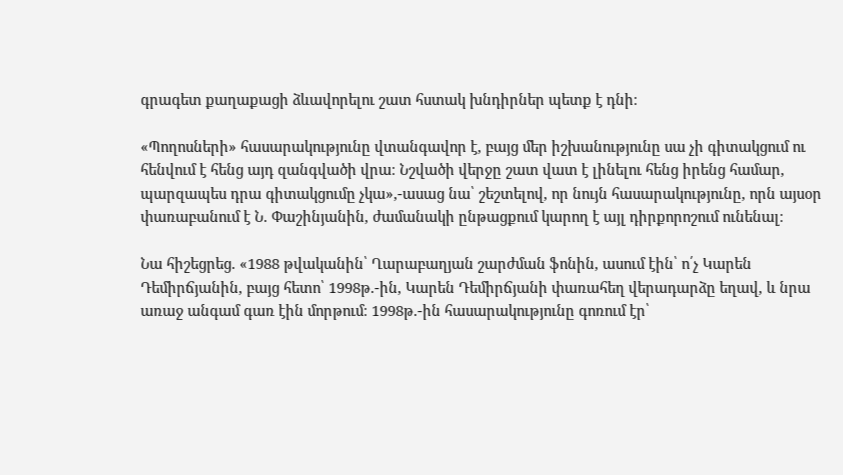գրագետ քաղաքացի ձևավորելու շատ հստակ խնդիրներ պետք է դնի։

«Պողոսների» հասարակությունը վտանգավոր է, բայց մեր իշխանությունը սա չի գիտակցում ու հենվում է հենց այդ զանգվածի վրա։ Նշվածի վերջը շատ վատ է լինելու հենց իրենց համար, պարզապես դրա գիտակցումը չկա»,-ասաց նա՝ շեշտելով, որ նույն հասարակությունը, որն այսօր փառաբանում է Ն. Փաշինյանին, ժամանակի ընթացքում կարող է այլ դիրքորոշում ունենալ։

Նա հիշեցրեց. «1988 թվականին՝ Ղարաբաղյան շարժման ֆոնին, ասում էին՝ ո՛չ Կարեն Դեմիրճյանին, բայց հետո՝ 1998թ.-ին, Կարեն Դեմիրճյանի փառահեղ վերադարձը եղավ, և նրա առաջ անգամ գառ էին մորթում։ 1998թ.-ին հասարակությունը գոռում էր՝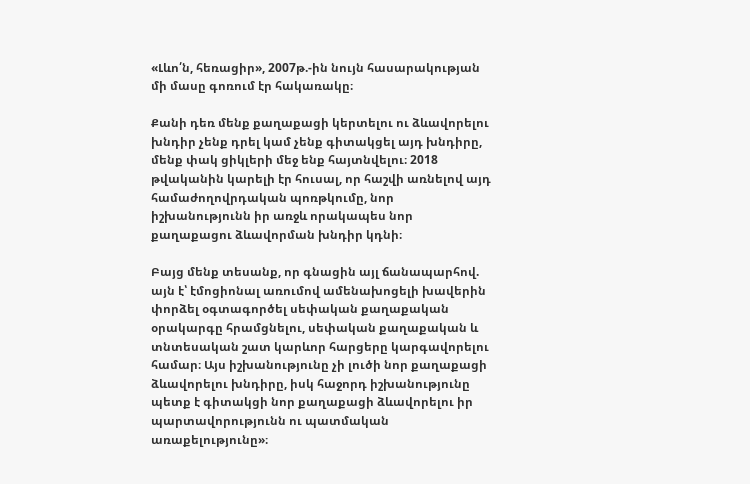«Լևո՛ն, հեռացիր», 2007թ.-ին նույն հասարակության մի մասը գոռում էր հակառակը։

Քանի դեռ մենք քաղաքացի կերտելու ու ձևավորելու խնդիր չենք դրել կամ չենք գիտակցել այդ խնդիրը, մենք փակ ցիկլերի մեջ ենք հայտնվելու։ 2018 թվականին կարելի էր հուսալ, որ հաշվի առնելով այդ համաժողովրդական պոռթկումը, նոր իշխանությունն իր առջև որակապես նոր քաղաքացու ձևավորման խնդիր կդնի։

Բայց մենք տեսանք, որ գնացին այլ ճանապարհով. այն է՝ էմոցիոնալ առումով ամենախոցելի խավերին փորձել օգտագործել սեփական քաղաքական օրակարգը հրամցնելու, սեփական քաղաքական և տնտեսական շատ կարևոր հարցերը կարգավորելու համար։ Այս իշխանությունը չի լուծի նոր քաղաքացի ձևավորելու խնդիրը, իսկ հաջորդ իշխանությունը պետք է գիտակցի նոր քաղաքացի ձևավորելու իր պարտավորությունն ու պատմական առաքելությունը»։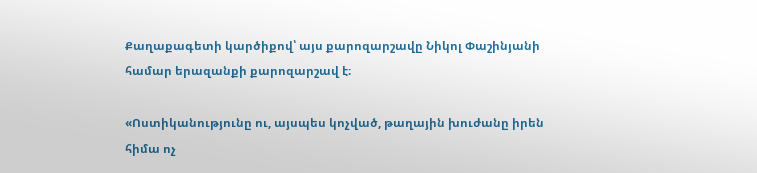Քաղաքագետի կարծիքով՝ այս քարոզարշավը Նիկոլ Փաշինյանի համար երազանքի քարոզարշավ է։

«Ոստիկանությունը ու, այսպես կոչված, թաղային խուժանը իրեն հիմա ոչ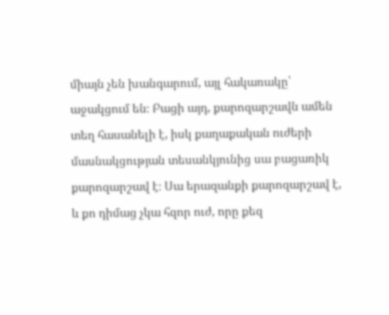միայն չեն խանգարում, այլ հակառակը՝ աջակցում են։ Բացի այդ, քարոզարշավն ամեն տեղ հասանելի է, իսկ քաղաքական ուժերի մասնակցության տեսանկյունից սա բացառիկ քարոզարշավ է։ Սա երազանքի քարոզարշավ է, և քո դիմաց չկա հզոր ուժ, որը քեզ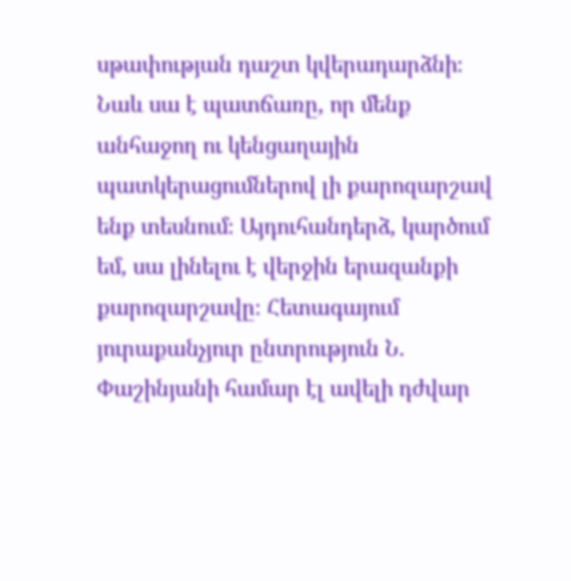սթափության դաշտ կվերադարձնի։ Նաև սա է պատճառը, որ մենք անհաջող ու կենցաղային պատկերացումներով լի քարոզարշավ ենք տեսնում։ Այդուհանդերձ, կարծում եմ, սա լինելու է վերջին երազանքի քարոզարշավը։ Հետագայում յուրաքանչյուր ընտրություն Ն. Փաշինյանի համար էլ ավելի դժվար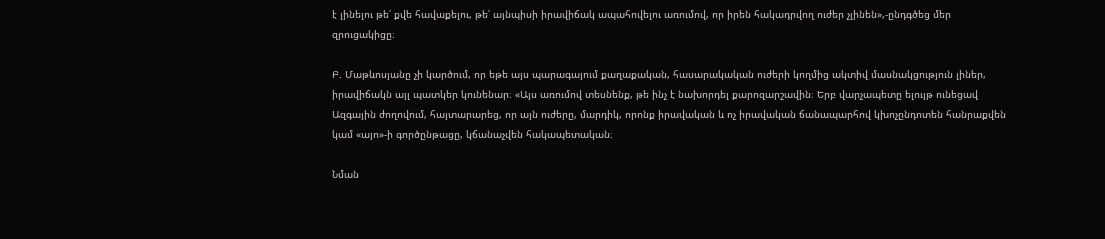է լինելու թե՛ քվե հավաքելու, թե՛ այնպիսի իրավիճակ ապահովելու առումով, որ իրեն հակադրվող ուժեր չլինեն»,-ընդգծեց մեր զրուցակիցը։

Բ. Մաթևոսյանը չի կարծում, որ եթե այս պարագայում քաղաքական, հասարակական ուժերի կողմից ակտիվ մասնակցություն լիներ, իրավիճակն այլ պատկեր կունենար։ «Այս առումով տեսնենք, թե ինչ է նախորդել քարոզարշավին։ Երբ վարչապետը ելույթ ունեցավ Ազգային ժողովում, հայտարարեց, որ այն ուժերը, մարդիկ, որոնք իրավական և ոչ իրավական ճանապարհով կխոչընդոտեն հանրաքվեն կամ «այո»-ի գործընթացը, կճանաչվեն հակապետական։

Նման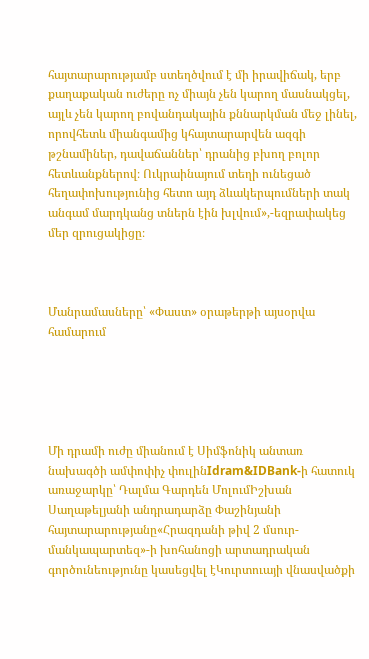հայտարարությամբ ստեղծվում է մի իրավիճակ, երբ քաղաքական ուժերը ոչ միայն չեն կարող մասնակցել, այլև չեն կարող բովանդակային քննարկման մեջ լինել, որովհետև միանգամից կհայտարարվեն ազգի թշնամիներ, դավաճաններ՝ դրանից բխող բոլոր հետևանքներով։ Ուկրաինայում տեղի ունեցած հեղափոխությունից հետո այդ ձևակերպումների տակ անգամ մարդկանց տներն էին խլվում»,-եզրափակեց մեր զրուցակիցը։



Մանրամասները՝ «Փաստ» օրաթերթի այսօրվա համարում





Մի դրամի ուժը միանում է Սիմֆոնիկ անտառ նախագծի ամփոփիչ փուլինIdram&IDBank-ի հատուկ առաջարկը՝ Դալմա Գարդեն ՄոլումԻշխան Սաղաթելյանի անդրադարձը Փաշինյանի հայտարարությանը«Հրազդանի թիվ 2 մսուր-մանկապարտեզ»-ի խոհանոցի արտադրական գործունեությունը կասեցվել էԿուրտուայի վնասվածքի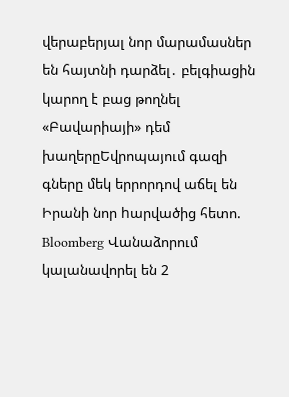վերաբերյալ նոր մարամասներ են հայտնի դարձել․ բելգիացին կարող է բաց թողնել «Բավարիայի» դեմ խաղերըԵվրոպայում գազի գները մեկ երրորդով աճել են Իրանի նոր hարվածից հետո. Bloomberg Վանաձորում կալանավորել են 2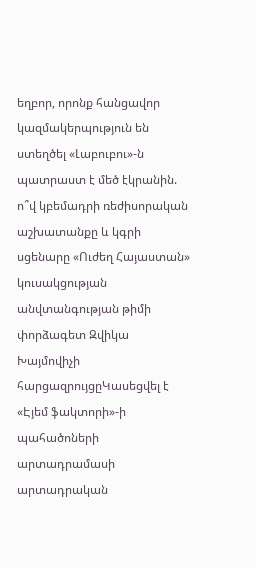եղբոր, որոնք հանցավոր կազմակերպություն են ստեղծել «Լաբուբու»-ն պատրաստ է մեծ էկրանին. ո՞վ կբեմադրի ռեժիսորական աշխատանքը և կգրի սցենարը «Ուժեղ Հայաստան» կուսակցության անվտանգության թիմի փորձագետ Զվիկա Խայմովիչի հարցազրույցըԿասեցվել է «Էյեմ ֆակտորի»-ի պահածոների արտադրամասի արտադրական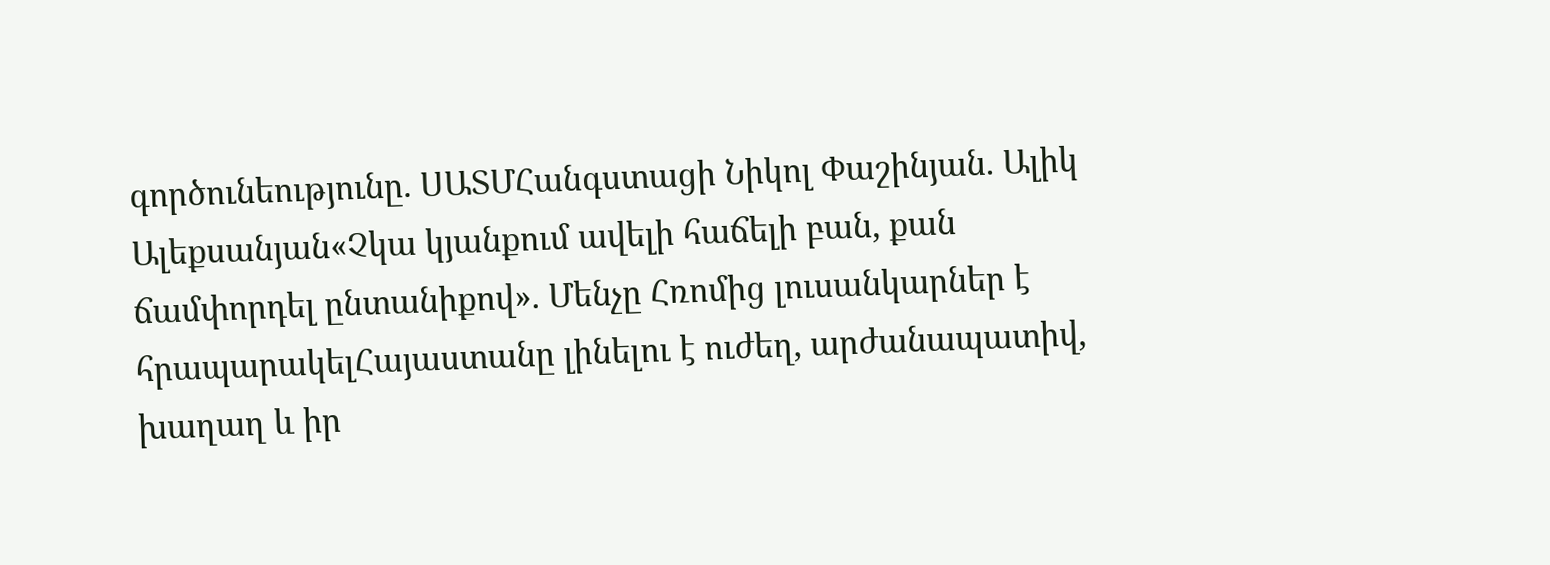գործունեությունը. ՍԱՏՄՀանգստացի Նիկոլ Փաշինյան. Ալիկ Ալեքսանյան«Չկա կյանքում ավելի հաճելի բան, քան ճամփորդել ընտանիքով». Մենչը Հռոմից լուսանկարներ է հրապարակելՀայաստանը լինելու է ուժեղ, արժանապատիվ, խաղաղ և իր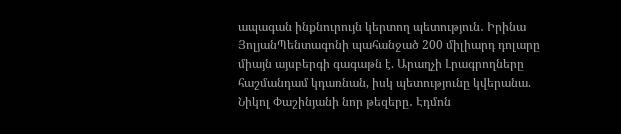ապագան ինքնուրույն կերտող պետություն․ Իրինա ՅոլյանՊենտագոնի պահանջած 200 միլիարդ դոլարը միայն այսբերգի գագաթն է. Արաղչի Լրագրողները հաշմանդամ կդառնան, իսկ պետությունը կվերանա. Նիկոլ Փաշինյանի նոր թեզերը․ Էդմոն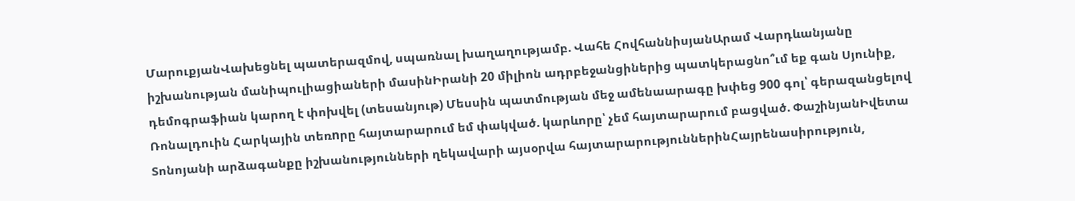ՄարուքյանՎախեցնել պատերազմով, սպառնալ խաղաղությամբ. Վահե ՀովհաննիսյանԱրամ Վարդևանյանը իշխանության մանիպուլիացիաների մասինԻրանի 20 միլիոն ադրբեջանցիներից պատկերացնո՞ւմ եք գան Սյունիք, դեմոգրաֆիան կարող է փոխվել (տեսանյութ) Մեսսին պատմության մեջ ամենաարագը խփեց 900 գոլ՝ գերազանցելով Ռոնալդուին Հարկային տեռnրը հայտարարում եմ փակված. կարևորը՝ չեմ հայտարարում բացված. ՓաշինյանԻվետա Տոնոյանի արձագանքը իշխանությունների ղեկավարի այսօրվա հայտարարություններինՀայրենասիրություն,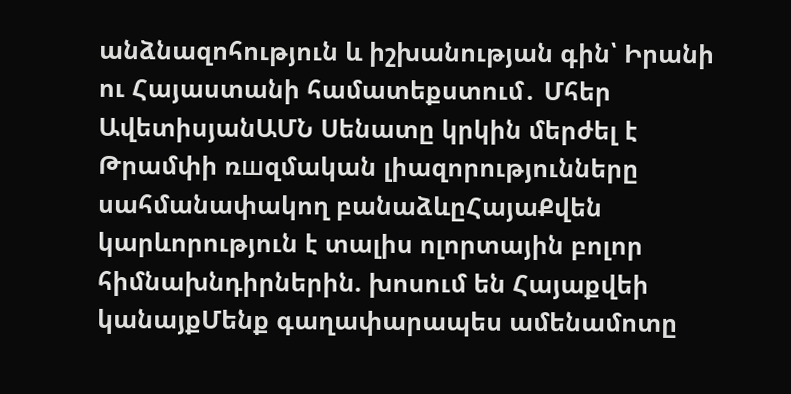անձնազոհություն և իշխանության գին՝ Իրանի ու Հայաստանի համատեքստում․ Մհեր ԱվետիսյանԱՄՆ Սենատը կրկին մերժել է Թրամփի ռшզմական լիազորությունները սահմանափակող բանաձևըՀայաՔվեն կարևորություն է տալիս ոլորտային բոլոր հիմնախնդիրներին. խոսում են Հայաքվեի կանայքՄենք գաղափարապես ամենամոտը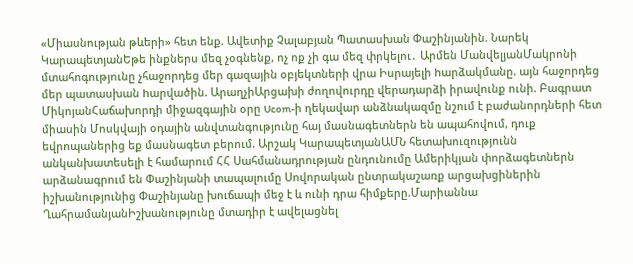«Միասնության թևերի» հետ ենք. Ավետիք Չալաբյան Պատասխան Փաշինյանին. Նարեկ ԿարապետյանԵթե ինքներս մեզ չօգնենք, ոչ ոք չի գա մեզ փրկելու․ Արմեն ՄանվելյանՄակրոնի մտահոգությունը չհաջորդեց մեր գազային օբյեկտների վրա Իսրայելի hարձակմանը. այն հաջորդեց մեր պատասխան hարվածին. ԱրաղչիԱրցախի ժողովուրդը վերադարձի իրավունք ունի. Բագրատ ՄիկոյանՀաճախորդի միջազգային օրը Ucom-ի ղեկավար անձնակազմը նշում է բաժանորդների հետ միասին Մոսկվայի օդային անվտանգությունը հայ մասնագետներն են ապահովում, դուք եվրոպաներից եք մասնագետ բերում. Արշակ ԿարապետյանԱՄՆ հետախուզությունն անկանխատեսելի է համարում ՀՀ Սահմանադրության ընդունումը Ամերիկյան փորձագետներն արձանագրում են Փաշինյանի տապալումը Սովորական ընտրակաշառք արցախցիներին իշխանությունից Փաշինյանը խուճապի մեջ է և ունի դրա հիմքերը.Մարիաննա ՂահրամանյանԻշխանությունը մտադիր է ավելացնել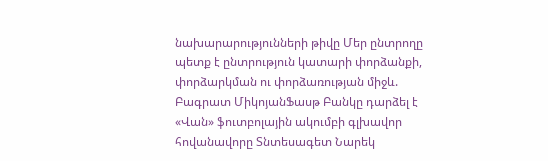նախարարությունների թիվը Մեր ընտրողը պետք է ընտրություն կատարի փորձանքի, փորձարկման ու փորձառության միջև. Բագրատ ՄիկոյանՖասթ Բանկը դարձել է «Վան» ֆուտբոլային ակումբի գլխավոր հովանավորը Տնտեսագետ Նարեկ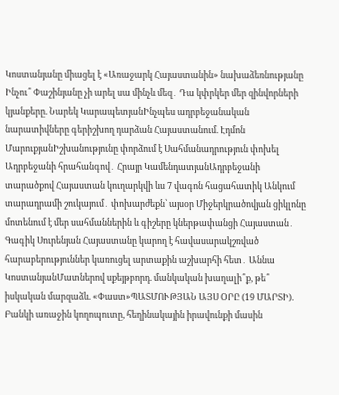Կոստանյանը միացել է «Առաջարկ Հայաստանին» նախաձեռնությանը Ինչու՞ Փաշինյանը չի արել սա մինչև մեզ․ Դա կփրկեր մեր զինվորների կյանքերը. Նարեկ ԿարապետյանԻնչպես ադրբեջանական նարատիվները գերիշխող դարձան Հայաստանում. Էդմոն ՄարուքյանԻշխանությունը փորձում է Սահմանադրություն փոխել Ադրբեջանի հրահանգով․ Հրայր ԿամենդատյանԱդրբեջանի տարածքով Հայաստան կուղարկվի ևս 7 վագոն հացահատիկ Անկում տարադրամի շուկայում․ փոխարժեքն՝ այսօր Միջերկրածովյան ցիկլոնը մոտենում է մեր սահմաններին և գիշերը կներթափանցի Հայաստան․ Գագիկ Սուրենյան Հայաստանը կարող է հավասարակշռված հարաբերություններ կառուցել արտաքին աշխարհի հետ․ Աննա ԿոստանյանՄատներով սքեյթբորդ. մանկական խաղալի՞ք, թե՞ իսկական մարզաձև. «Փաստ»ՊԱՏՄՈՒԹՅԱՆ ԱՅՍ ՕՐԸ (19 ՄԱՐՏԻ). Բանկի առաջին կողոպուտը, հեղինակային իրավունքի մասին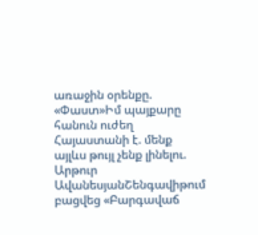առաջին օրենքը. «Փաստ»Իմ պայքարը հանուն ուժեղ Հայաստանի է. մենք այլևս թույլ չենք լինելու. Արթուր ԱվանեսյանՇենգավիթում բացվեց «Բարգավաճ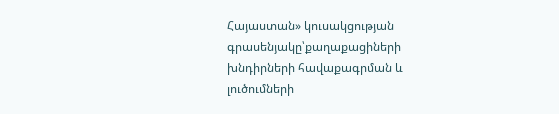Հայաստան» կուսակցության գրասենյակը՝քաղաքացիների խնդիրների հավաքագրման և լուծումների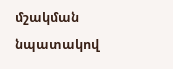մշակման նպատակով